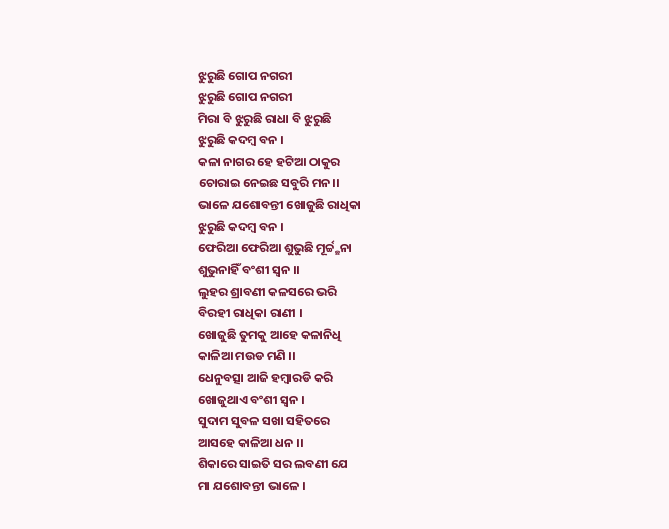ଝୁରୁଛି ଗୋପ ନଗରୀ
ଝୁରୁଛି ଗୋପ ନଗରୀ
ମିରା ବି ଝୁରୁଛି ରାଧା ବି ଝୁରୁଛି
ଝୁରୁଛି କଦମ୍ବ ବନ ।
କଳା ନାଗର ହେ ହଟିଆ ଠାକୁର
ଚୋରାଇ ନେଇଛ ସବୁରି ମନ।।
ଭାଳେ ଯଶୋବନ୍ତୀ ଖୋଜୁଛି ରାଧିକା
ଝୁରୁଛି କଦମ୍ବ ବନ ।
ଫେରିଆ ଫେରିଆ ଶୁଭୁଛି ମୂର୍ଚ୍ଚ୍ଛନା
ଶୁଭୁନାହିଁ ବଂଶୀ ସ୍ବନ ।।
ଲୁହର ଶ୍ରାବଣୀ କଳସରେ ଭରି
ବିରହୀ ରାଧିକା ରାଣୀ ।
ଖୋଜୁଛି ତୁମକୁ ଆହେ କଳାନିଧି
କାଳିଆ ମଉଡ ମଣି ।।
ଧେନୁବତ୍ସା ଆଜି ହମ୍ବାରଡି କରି
ଖୋଜୁଥାଏ ବଂଶୀ ସ୍ଵନ ।
ସୁଦାମ ସୁବଳ ସଖା ସହିତରେ
ଆସହେ କାଳିଆ ଧନ ।।
ଶିକାରେ ସାଇତି ସର ଲବଣୀ ଯେ
ମା ଯଶୋବନ୍ତୀ ଭାଳେ ।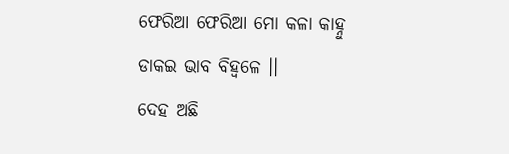ଫେରିଆ ଫେରିଆ ମୋ କଳା କାହ୍ନୁ
ଡାକଇ ଭାବ ବିହ୍ୱଳେ ।।
ଦେହ ଅଛି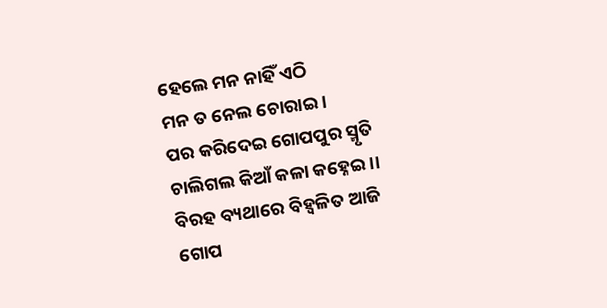ହେଲେ ମନ ନାହିଁ ଏଠି
ମନ ତ ନେଲ ଚୋରାଇ ।
ପର କରିଦେଇ ଗୋପପୁର ସ୍ମୃତି
ଚାଲିଗଲ କିଆଁ କଳା କହ୍ନେଇ ।।
ବିରହ ବ୍ୟଥାରେ ବିହ୍ୱଳିତ ଆଜି
ଗୋପ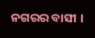ନଗରର ବାସୀ ।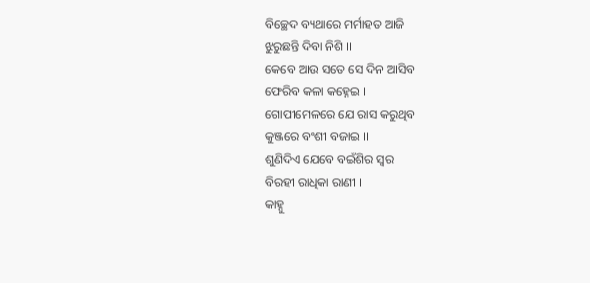ବିଚ୍ଛେଦ ବ୍ୟଥାରେ ମର୍ମାହତ ଆଜି
ଝୁରୁଛନ୍ତି ଦିବା ନିଶି ।।
କେବେ ଆଉ ସତେ ସେ ଦିନ ଆସିବ
ଫେରିବ କଳା କହ୍ନେଇ ।
ଗୋପୀମେଳରେ ଯେ ରାସ କରୁଥିବ
କୁଞ୍ଜରେ ବଂଶୀ ବଜାଇ ।।
ଶୁଣିଦିଏ ଯେବେ ବଇଁଶିର ସ୍ବର
ବିରହୀ ରାଧିକା ରାଣୀ ।
କାହ୍ନୁ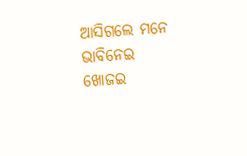ଆସିଗଲେ ମନେ ଭାବିନେଇ
ଖୋଜଇ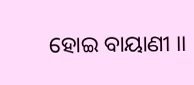ହୋଇ ବାୟାଣୀ ।।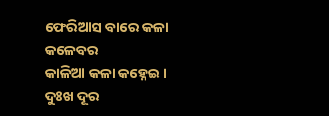ଫେରିଆସ ବାରେ କଳା କଳେବର
କାଳିଆ କଳା କହ୍ନେଇ ।
ଦୁଃଖ ଦୂର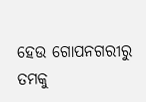ହେଉ ଗୋପନଗରୀରୁ
ତମକୁ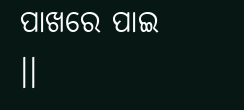ପାଖରେ ପାଇ ।।